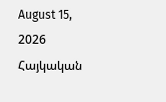August 15, 2026
Հայկական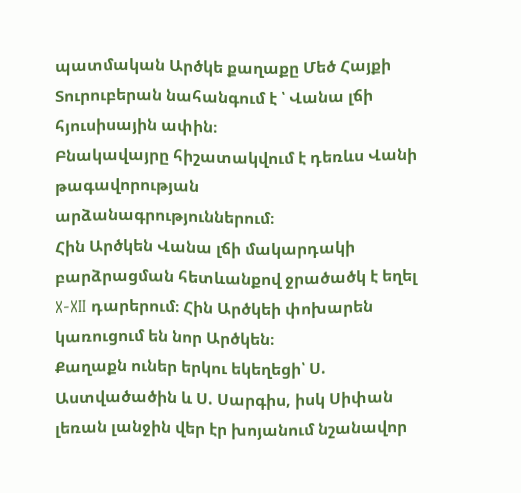պատմական Արծկե քաղաքը Մեծ Հայքի Տուրուբերան նահանգում է ՝ Վանա լճի հյուսիսային ափին։
Բնակավայրը հիշատակվում է դեռևս Վանի թագավորության արձանագրություններում։
Հին Արծկեն Վանա լճի մակարդակի բարձրացման հետևանքով ջրածածկ է եղել X-XII դարերում։ Հին Արծկեի փոխարեն
կառուցում են նոր Արծկեն։
Քաղաքն ուներ երկու եկեղեցի՝ Ս. Աստվածածին և Ս. Սարգիս, իսկ Սիփան լեռան լանջին վեր էր խոյանում նշանավոր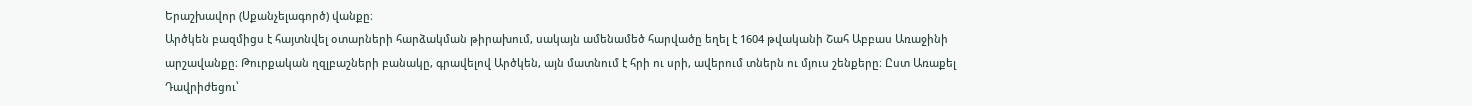Երաշխավոր (Սքանչելագործ) վանքը։
Արծկեն բազմիցս է հայտնվել օտարների հարձակման թիրախում, սակայն ամենամեծ հարվածը եղել է 1604 թվականի Շահ Աբբաս Առաջինի արշավանքը։ Թուրքական ղզլբաշների բանակը, գրավելով Արծկեն, այն մատնում է հրի ու սրի, ավերում տներն ու մյուս շենքերը։ Ըստ Առաքել Դավրիժեցու՝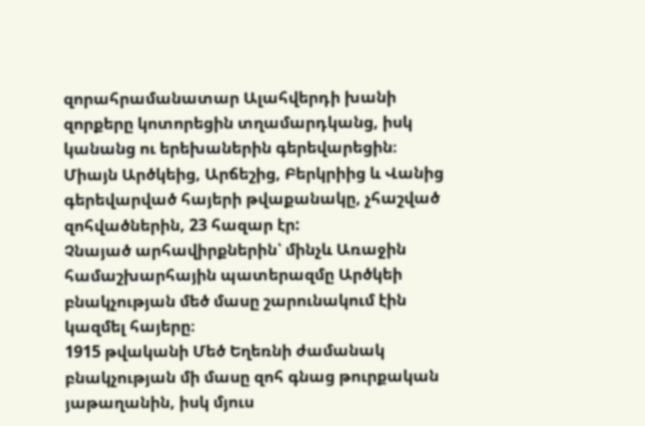զորահրամանատար Ալահվերդի խանի զորքերը կոտորեցին տղամարդկանց, իսկ կանանց ու երեխաներին գերեվարեցին։
Միայն Արծկեից, Արճեշից, Բերկրիից և Վանից գերեվարված հայերի թվաքանակը, չհաշված զոհվածներին, 23 հազար էր:
Չնայած արհավիրքներին՝ մինչև Առաջին համաշխարհային պատերազմը Արծկեի բնակչության մեծ մասը շարունակում էին կազմել հայերը։
1915 թվականի Մեծ Եղեռնի ժամանակ բնակչության մի մասը զոհ գնաց թուրքական յաթաղանին, իսկ մյուս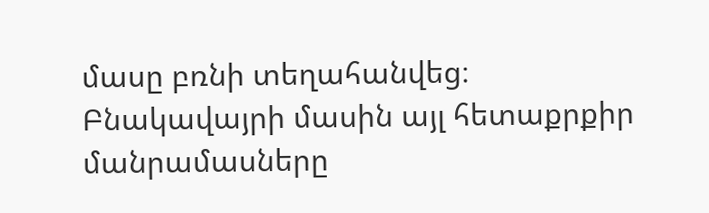մասը բռնի տեղահանվեց։
Բնակավայրի մասին այլ հետաքրքիր մանրամասները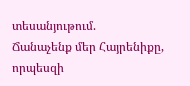տեսանյութում.
Ճանաչենք մեր Հայրենիքը, որպեսզի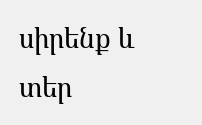սիրենք և տեր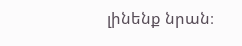լինենք նրան։